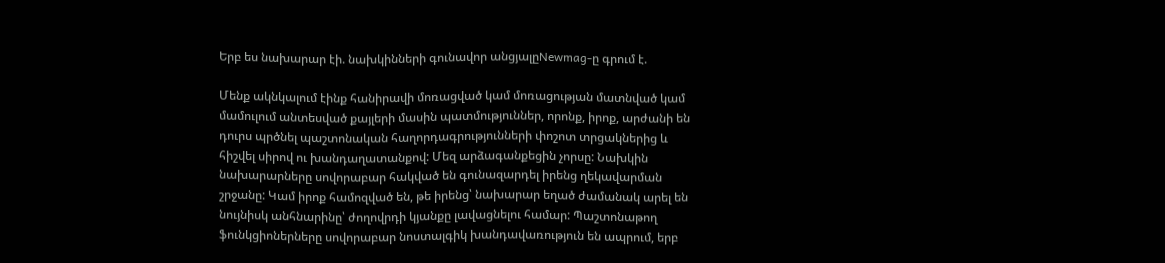Երբ ես նախարար էի. նախկինների գունավոր անցյալըNewmag-ը գրում է.

Մենք ակնկալում էինք հանիրավի մոռացված կամ մոռացության մատնված կամ մամուլում անտեսված քայլերի մասին պատմություններ, որոնք, իրոք, արժանի են դուրս պրծնել պաշտոնական հաղորդագրությունների փոշոտ տրցակներից և հիշվել սիրով ու խանդաղատանքով: Մեզ արձագանքեցին չորսը: Նախկին նախարարները սովորաբար հակված են գունազարդել իրենց ղեկավարման շրջանը: Կամ իրոք համոզված են, թե իրենց՝ նախարար եղած ժամանակ արել են նույնիսկ անհնարինը՝ ժողովրդի կյանքը լավացնելու համար: Պաշտոնաթող ֆունկցիոներները սովորաբար նոստալգիկ խանդավառություն են ապրում, երբ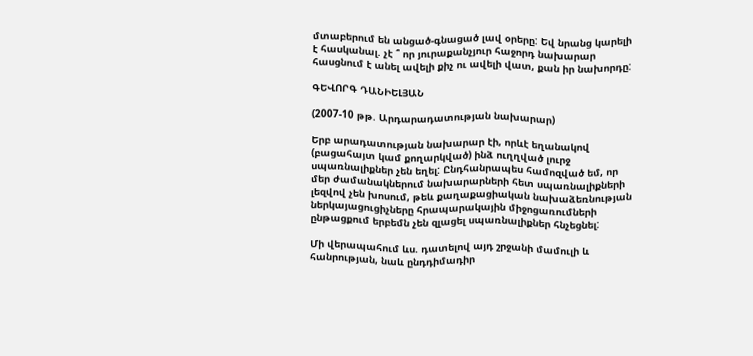մտաբերում են անցած-գնացած լավ օրերը: Եվ նրանց կարելի է հասկանալ. չէ ՞ որ յուրաքանչյուր հաջորդ նախարար հասցնում է անել ավելի քիչ ու ավելի վատ, քան իր նախորդը:

ԳԵՎՈՐԳ ԴԱՆԻԵԼՅԱՆ

(2007-10 թթ. Արդարադատության նախարար)

Երբ արադատության նախարար էի, որևէ եղանակով (բացահայտ կամ քողարկված) ինձ ուղղված լուրջ սպառնալիքներ չեն եղել: Ընդհանրապես համոզված եմ, որ մեր ժամանակներում նախարարների հետ սպառնալիքների լեզվով չեն խոսում, թեև քաղաքացիական նախաձեռնության ներկայացուցիչները հրապարակային միջոցառումների ընթացքում երբեմն չեն զլացել սպառնալիքներ հնչեցնել:

Մի վերապահում ևս. դատելով այդ շրջանի մամուլի և հանրության, նաև ընդդիմադիր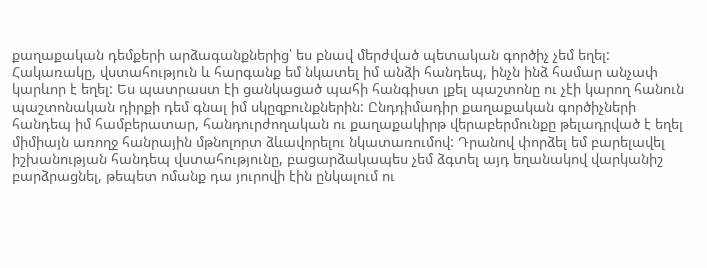քաղաքական դեմքերի արձագանքներից՝ ես բնավ մերժված պետական գործիչ չեմ եղել: Հակառակը, վստահություն և հարգանք եմ նկատել իմ անձի հանդեպ, ինչն ինձ համար անչափ կարևոր է եղել: Ես պատրաստ էի ցանկացած պահի հանգիստ լքել պաշտոնը ու չէի կարող հանուն պաշտոնական դիրքի դեմ գնալ իմ սկըզբունքներին: Ընդդիմադիր քաղաքական գործիչների հանդեպ իմ համբերատար, հանդուրժողական ու քաղաքակիրթ վերաբերմունքը թելադրված է եղել միմիայն առողջ հանրային մթնոլորտ ձևավորելու նկատառումով: Դրանով փորձել եմ բարելավել իշխանության հանդեպ վստահությունը, բացարձակապես չեմ ձգտել այդ եղանակով վարկանիշ բարձրացնել, թեպետ ոմանք դա յուրովի էին ընկալում ու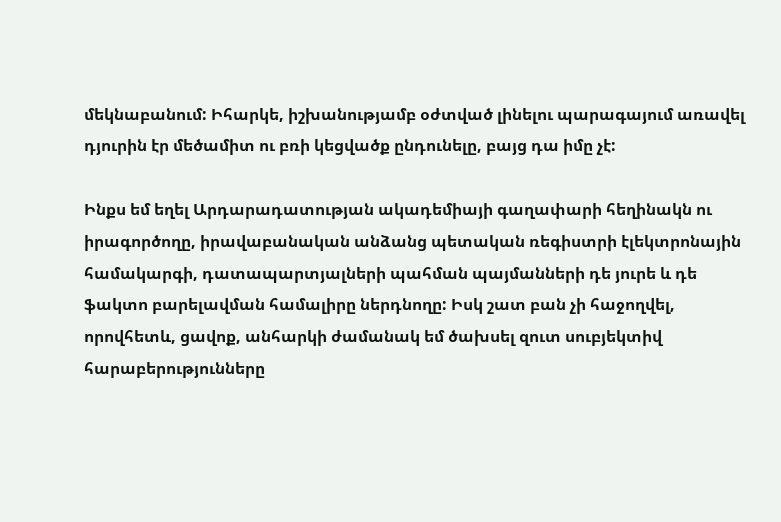մեկնաբանում: Իհարկե, իշխանությամբ օժտված լինելու պարագայում առավել դյուրին էր մեծամիտ ու բռի կեցվածք ընդունելը, բայց դա իմը չէ:

Ինքս եմ եղել Արդարադատության ակադեմիայի գաղափարի հեղինակն ու իրագործողը, իրավաբանական անձանց պետական ռեգիստրի էլեկտրոնային համակարգի, դատապարտյալների պահման պայմանների դե յուրե և դե ֆակտո բարելավման համալիրը ներդնողը: Իսկ շատ բան չի հաջողվել, որովհետև, ցավոք, անհարկի ժամանակ եմ ծախսել զուտ սուբյեկտիվ հարաբերությունները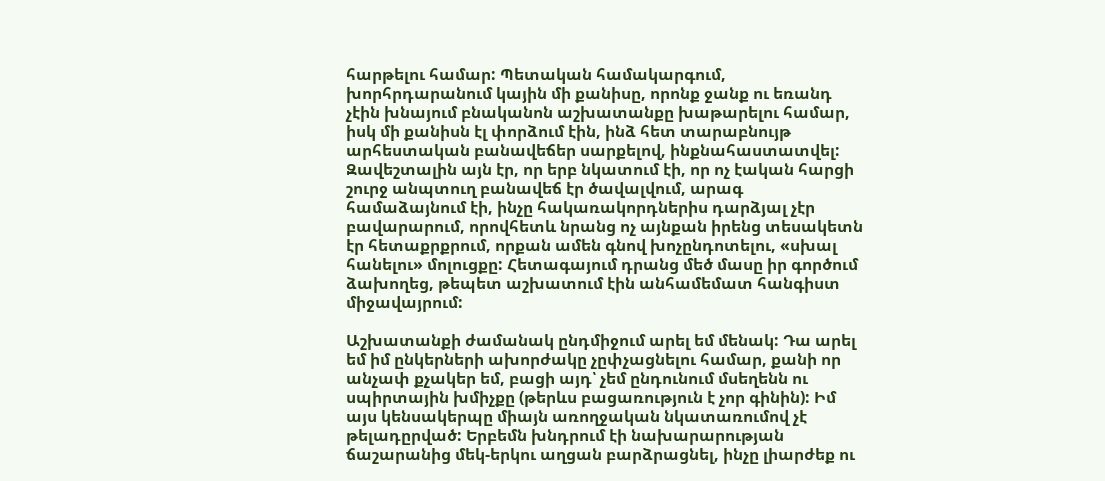հարթելու համար: Պետական համակարգում, խորհրդարանում կային մի քանիսը, որոնք ջանք ու եռանդ չէին խնայում բնականոն աշխատանքը խաթարելու համար, իսկ մի քանիսն էլ փորձում էին, ինձ հետ տարաբնույթ արհեստական բանավեճեր սարքելով, ինքնահաստատվել: Զավեշտալին այն էր, որ երբ նկատում էի, որ ոչ էական հարցի շուրջ անպտուղ բանավեճ էր ծավալվում, արագ համաձայնում էի, ինչը հակառակորդներիս դարձյալ չէր բավարարում, որովհետև նրանց ոչ այնքան իրենց տեսակետն էր հետաքրքրում, որքան ամեն գնով խոչընդոտելու, «սխալ հանելու» մոլուցքը: Հետագայում դրանց մեծ մասը իր գործում ձախողեց, թեպետ աշխատում էին անհամեմատ հանգիստ միջավայրում:

Աշխատանքի ժամանակ ընդմիջում արել եմ մենակ: Դա արել եմ իմ ընկերների ախորժակը չըփչացնելու համար, քանի որ անչափ քչակեր եմ, բացի այդ՝ չեմ ընդունում մսեղենն ու սպիրտային խմիչքը (թերևս բացառություն է չոր գինին): Իմ այս կենսակերպը միայն առողջական նկատառումով չէ թելադըրված: Երբեմն խնդրում էի նախարարության ճաշարանից մեկ-երկու աղցան բարձրացնել, ինչը լիարժեք ու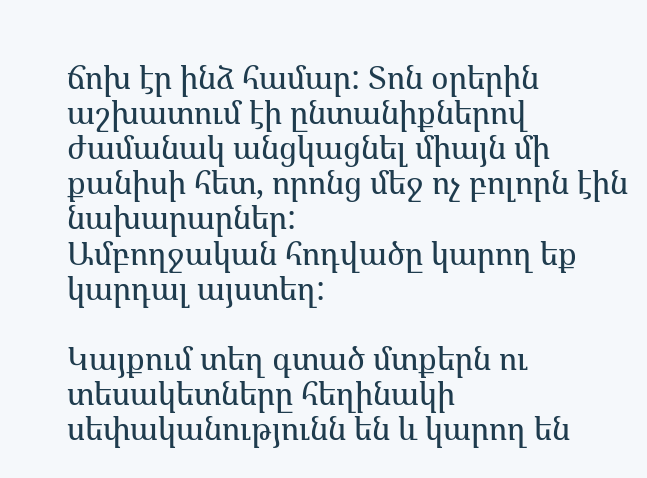ճոխ էր ինձ համար: Տոն օրերին աշխատում էի ընտանիքներով ժամանակ անցկացնել միայն մի քանիսի հետ, որոնց մեջ ոչ բոլորն էին նախարարներ:
Ամբողջական հոդվածը կարող եք կարդալ այստեղ:

Կայքում տեղ գտած մտքերն ու տեսակետները հեղինակի սեփականությունն են և կարող են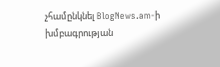չհամընկնել BlogNews.am-ի խմբագրության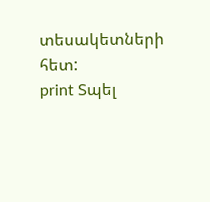տեսակետների հետ:
print Տպել